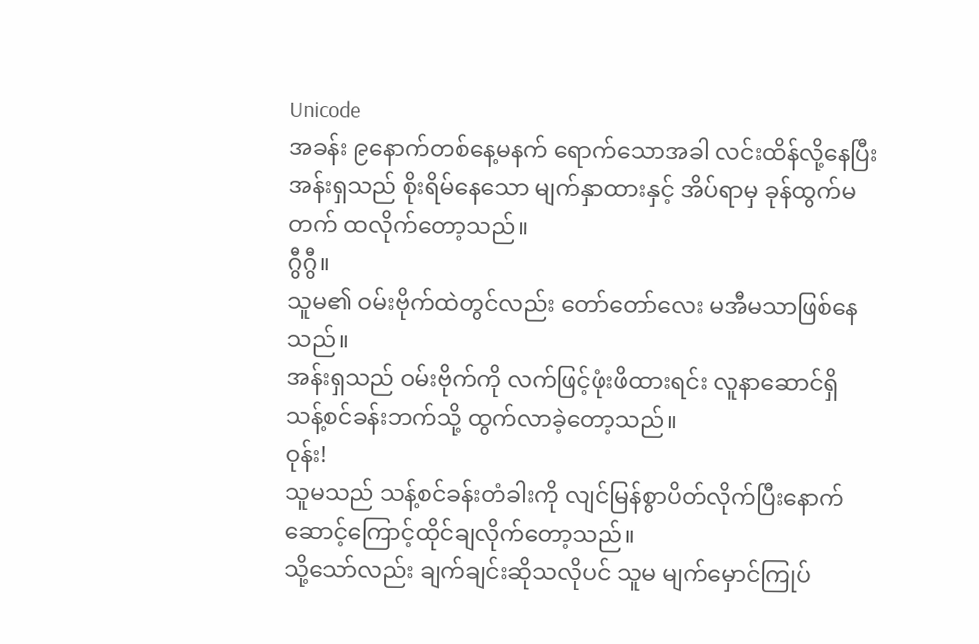Unicode
အခန်း ၉နောက်တစ်နေ့မနက် ရောက်သောအခါ လင်းထိန်လို့နေပြီး အန်းရှသည် စိုးရိမ်နေသော မျက်နှာထားနှင့် အိပ်ရာမှ ခုန်ထွက်မတက် ထလိုက်တော့သည်။
ဂွီဂွီ။
သူမ၏ ဝမ်းဗိုက်ထဲတွင်လည်း တော်တော်လေး မအီမသာဖြစ်နေသည်။
အန်းရှသည် ဝမ်းဗိုက်ကို လက်ဖြင့်ဖုံးဖိထားရင်း လူနာဆောင်ရှိ သန့်စင်ခန်းဘက်သို့ ထွက်လာခဲ့တော့သည်။
ဝုန်း!
သူမသည် သန့်စင်ခန်းတံခါးကို လျင်မြန်စွာပိတ်လိုက်ပြီးနောက် ဆောင့်ကြောင့်ထိုင်ချလိုက်တော့သည်။
သို့သော်လည်း ချက်ချင်းဆိုသလိုပင် သူမ မျက်မှောင်ကြုပ်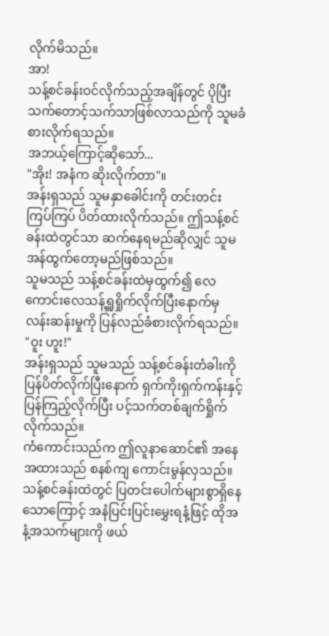လိုက်မိသည်။
အာ!
သန့်စင်ခန်းဝင်လိုက်သည့်အချိန်တွင် ပိုပြီးသက်တောင့်သက်သာဖြစ်လာသည်ကို သူမခံစားလိုက်ရသည်။
အဘယ့်ကြောင့်ဆိုသော်...
"အိုး! အနံက ဆိုးလိုက်တာ"။
အန်းရှသည် သူမနှာခေါင်းကို တင်းတင်းကြပ်ကြပ် ပိတ်ထားလိုက်သည်။ ဤသန့်စင်ခန်းထဲတွင်သာ ဆက်နေရမည်ဆိုလျှင် သူမ အန်ထွက်တော့မည်ဖြစ်သည်။
သူမသည် သန့်စင်ခန်းထဲမှထွက်၍ လေကောင်းလေသန့်ရှူရှိုက်လိုက်ပြီးနောက်မှလန်းဆန်းမှုကို ပြန်လည်ခံစားလိုက်ရသည်။
"ဝူး ဟူး!"
အန်းရှသည် သူမသည် သန့်စင်ခန်းတံခါးကို
ပြန်ပိတ်လိုက်ပြီးနောက် ရှက်ကိုးရှက်ကန်းနှင့် ပြန်ကြည့်လိုက်ပြီး ပင့်သက်တစ်ချက်ရှိုက်လိုက်သည်။
ကံကောင်းသည်က ဤလူနာဆောင်၏ အနေအထားသည် စနစ်ကျ ကောင်းမွန်လှသည်။ သန့်စင်ခန်းထဲတွင် ပြတင်းပေါက်များစွာရှိနေသောကြောင့် အနံပြင်းပြင်းမွှေးရနံ့ဖြင့် ထိုအနံ့အသက်များကို ဖယ်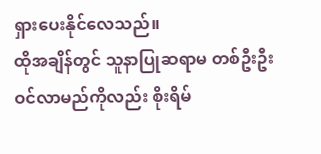ရှားပေးနိုင်လေသည်။
ထိုအချိန်တွင် သူနာပြုဆရာမ တစ်ဦးဦး ဝင်လာမည်ကိုလည်း စိုးရိမ်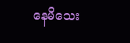နေမိသေး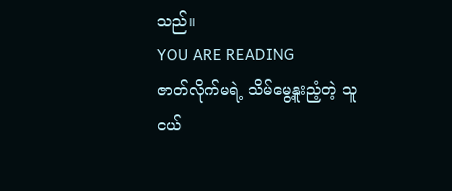သည်။
YOU ARE READING
ဇာတ်လိုက်မရဲ့ သိမ်မွေ့နူးညံ့တဲ့ သူငယ်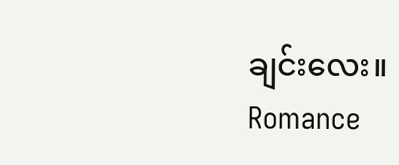ချင်းလေး။
Romance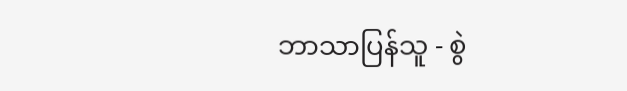ဘာသာပြန်သူ - စွဲ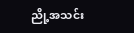ညို့အသင်း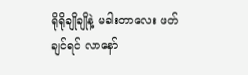ရိုရိုချိုချိုနဲ့ မခါးတာလေး ဖတ်ချင်ရင် လာနော်